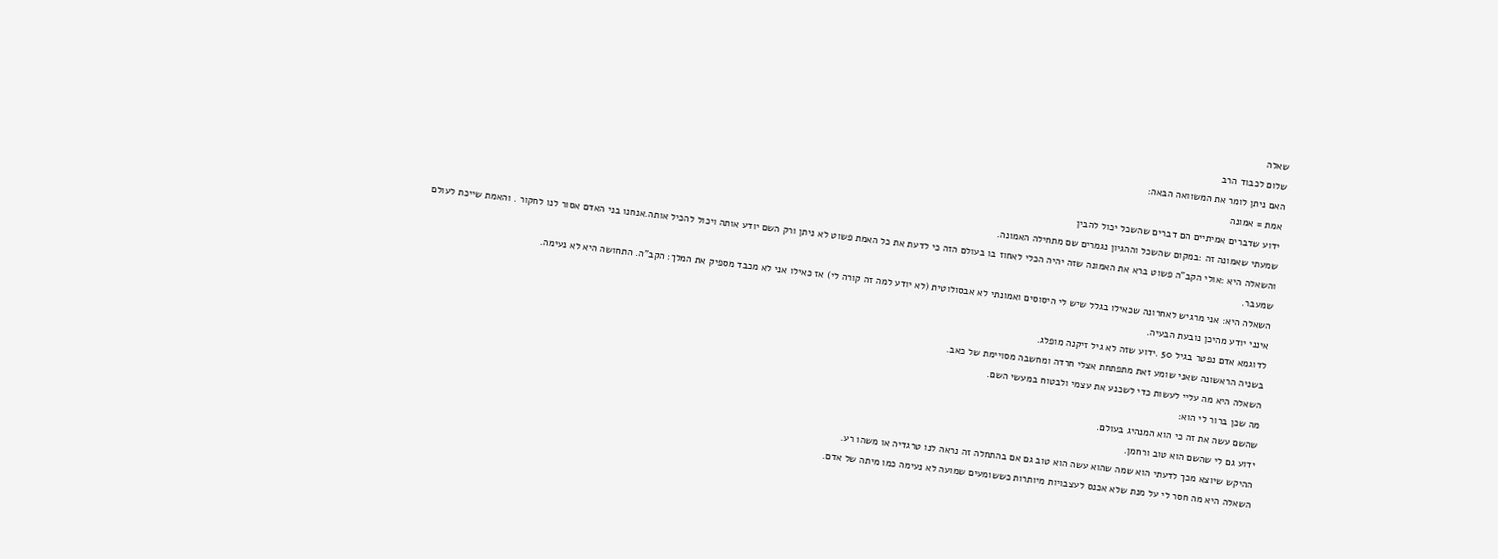שאלה
שלום לכבוד הרב
האם ניתן לומר את המשוואה הבאה:
אמת = אמונה
ידוע שדברים אמיתיים הם דברים שהשכל יכול להבין
שמעתי שאמונה זה :במקום שהשכל וההגיון נגמרים שם מתחילה האמונה.
והשאלה היא :אולי הקב"ה פשוט ברא את האמונה שזה יהיה הכלי לאחוז בו בעולם הזה כי לדעת את כל האמת פשוט לא ניתן ורק השם יודע אותה ויכול להכיל אותה.אנחנו בני האדם אסור לנו לחקור . והאמת שייכת לעולם שמעבר.
השאלה היא: אני מרגיש לאחרונה שכאילו בגלל שיש לי היסוסים ואמונתי לא אבסולוטית (לא יודע למה זה קורה לי) אז כאילו אני לא מכבד מספיק את המלך: הקב"ה. התחושה היא לא נעימה.
אינני יודע מהיכן נובעת הבעיה.
לדוגמא אדם נפטר בגיל 50 .ידוע שזה לא גיל זיקנה מופלג.
בשניה הראשונה שאני שומע זאת מתפתחת אצלי חרדה ומחשבה מסויימת של כאב.
השאלה היא מה עליי לעשות כדי לשכנע את עצמי ולבטוח במעשי השם.
מה שכן ברור לי הוא:
שהשם עשה את זה כי הוא המנהיג בעולם.
ידוע גם לי שהשם הוא טוב ורחמן.
ההיקש שיוצא מכך לדעתי הוא שמה שהוא עשה הוא טוב גם אם בהתחלה זה נראה לנו טרגדיה או משהו רע.
השאלה היא מה חסר לי על מנת שלא אכנס לעצבויות מיותרות כששומעים שמועה לא נעימה כמו מיתה של אדם.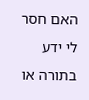האם חסר לי ידע בתורה או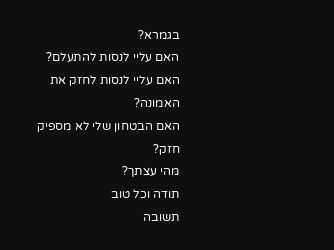בגמרא?
האם עליי לנסות להתעלם?
האם עליי לנסות לחזק את האמונה?
האם הבטחון שלי לא מספיק חזק?
מהי עצתך?
תודה וכל טוב
תשובה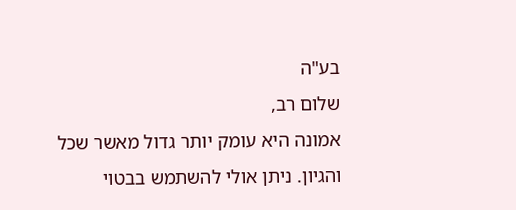בע"ה
שלום רב,
אמונה היא עומק יותר גדול מאשר שכל והגיון. ניתן אולי להשתמש בבטוי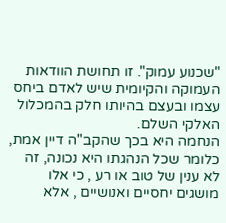"שכנוע עמוק". זו תחושת הוודאות העמוקה והקיומית שיש לאדם ביחס עצמו ובעצם בהיותו חלק בהמכלול האלקי השלם.
הנחמה היא בכך שהקב"ה דיין אמת, כלומר שכל הנהגתו היא נכונה, זה לא ענין של טוב או רע , כי אלו מושגים יחסיים ואנושיים , אלא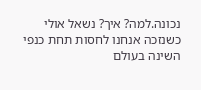נכונה.למה? איך? נשאל אולי כשנזכה אנחנו לחסות תחת כנפי השינה בעולם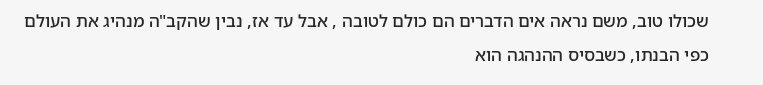שכולו טוב, משם נראה אים הדברים הם כולם לטובה , אבל עד אז, נבין שהקב"ה מנהיג את העולם כפי הבנתו, כשבסיס ההנהגה הוא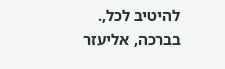להיטיב לכל,.
בברכה, אליעזר